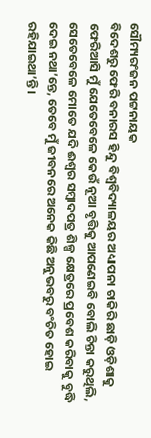ସୌମ୍ୟରଂଜନ ପଟ୍ଟନାୟକ
ବିଦେଶରୁ ଫେରି ବନାରସ ହିନ୍ଦୁ ବିଶ୍ବବିଦ୍ୟାଳୟର ଅଧ୍ୟାପନା ଚାକିରି ଛାଡ଼ି ଓଡ଼ିଶାକୁ ଫେରିଆସି ମୁଁ ଯେତେବେଳେ କେଉଁ ନୂଆ ବୃତ୍ତିକୁ ଆପଣେଇବି ବୋଲି ଚିନ୍ତା କରୁଥିଲି, ସେତେବେଳେ ମୋତେ ଯଦି ଈଶ୍ବର ସମ୍ବାଦପତ୍ର ଶିଳ୍ପ କ୍ଷେତ୍ରରେ ପ୍ରବେଶ କରିବାକୁ ବୁଦ୍ଧି ଦେଇ ନଥା’ନ୍ତେ, ତେବେ ମୁଁ ଜୀବନରେ ଅନେକ କିଛି ଅନୁଭବରୁ ବଂଚିତ ହୋଇ ରହିଯାଇଥା’ନ୍ତି।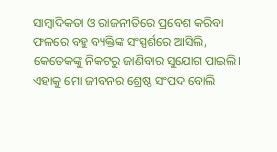ସାମ୍ବାଦିକତା ଓ ରାଜନୀତିରେ ପ୍ରବେଶ କରିବା ଫଳରେ ବହୁ ବ୍ୟକ୍ତିଙ୍କ ସଂସ୍ପର୍ଶରେ ଆସିଲି, କେତେକଙ୍କୁ ନିକଟରୁ ଜାଣିବାର ସୁଯୋଗ ପାଇଲି। ଏହାକୁ ମୋ ଜୀବନର ଶ୍ରେଷ୍ଠ ସଂପଦ ବୋଲି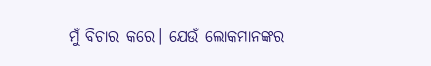ମୁଁ ବିଚାର କରେ। ଯେଉଁ ଲୋକମାନଙ୍କର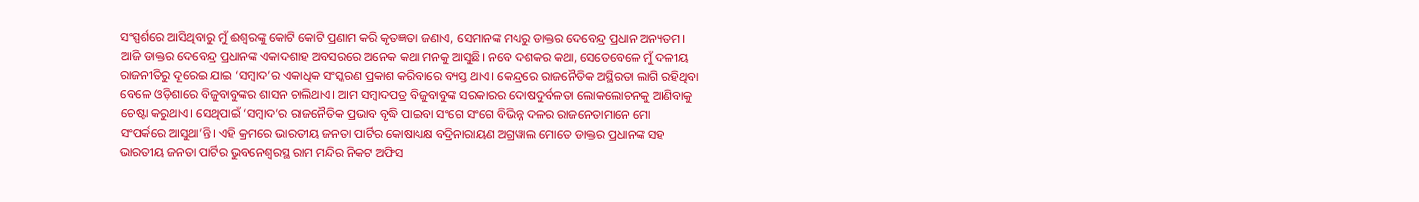ସଂସ୍ପର୍ଶରେ ଆସିଥିବାରୁ ମୁଁ ଈଶ୍ୱରଙ୍କୁ କୋଟି କୋଟି ପ୍ରଣାମ କରି କୃତଜ୍ଞତା ଜଣାଏ, ସେମାନଙ୍କ ମଧ୍ୟରୁ ଡାକ୍ତର ଦେବେନ୍ଦ୍ର ପ୍ରଧାନ ଅନ୍ୟତମ।
ଆଜି ଡାକ୍ତର ଦେବେନ୍ଦ୍ର ପ୍ରଧାନଙ୍କ ଏକାଦଶାହ ଅବସରରେ ଅନେକ କଥା ମନକୁ ଆସୁଛି। ନବେ ଦଶକର କଥା, ସେତେବେଳେ ମୁଁ ଦଳୀୟ ରାଜନୀତିରୁ ଦୂରେଇ ଯାଇ ‘ସମ୍ବାଦ’ର ଏକାଧିକ ସଂସ୍କରଣ ପ୍ରକାଶ କରିବାରେ ବ୍ୟସ୍ତ ଥାଏ। କେନ୍ଦ୍ରରେ ରାଜନୈତିକ ଅସ୍ଥିରତା ଲାଗି ରହିଥିବା ବେଳେ ଓଡ଼ିଶାରେ ବିଜୁବାବୁଙ୍କର ଶାସନ ଚାଲିଥାଏ। ଆମ ସମ୍ବାଦପତ୍ର ବିଜୁବାବୁଙ୍କ ସରକାରର ଦୋଷଦୁର୍ବଳତା ଲୋକଲୋଚନକୁ ଆଣିବାକୁ ଚେଷ୍ଟା କରୁଥାଏ। ସେଥିପାଇଁ ‘ସମ୍ବାଦ’ର ରାଜନୈତିକ ପ୍ରଭାବ ବୃଦ୍ଧି ପାଇବା ସଂଗେ ସଂଗେ ବିଭିନ୍ନ ଦଳର ରାଜନେତାମାନେ ମୋ ସଂପର୍କରେ ଆସୁଥା’ନ୍ତି। ଏହି କ୍ରମରେ ଭାରତୀୟ ଜନତା ପାର୍ଟିର କୋଷାଧ୍ୟକ୍ଷ ବଦ୍ରିନାରାୟଣ ଅଗ୍ରୱାଲ ମୋତେ ଡାକ୍ତର ପ୍ରଧାନଙ୍କ ସହ ଭାରତୀୟ ଜନତା ପାର୍ଟିର ଭୁବନେଶ୍ବରସ୍ଥ ରାମ ମନ୍ଦିର ନିକଟ ଅଫିସ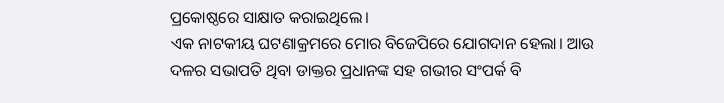ପ୍ରକୋଷ୍ଠରେ ସାକ୍ଷାତ କରାଇଥିଲେ।
ଏକ ନାଟକୀୟ ଘଟଣାକ୍ରମରେ ମୋର ବିଜେପିରେ ଯୋଗଦାନ ହେଲା। ଆଉ ଦଳର ସଭାପତି ଥିବା ଡାକ୍ତର ପ୍ରଧାନଙ୍କ ସହ ଗଭୀର ସଂପର୍କ ବି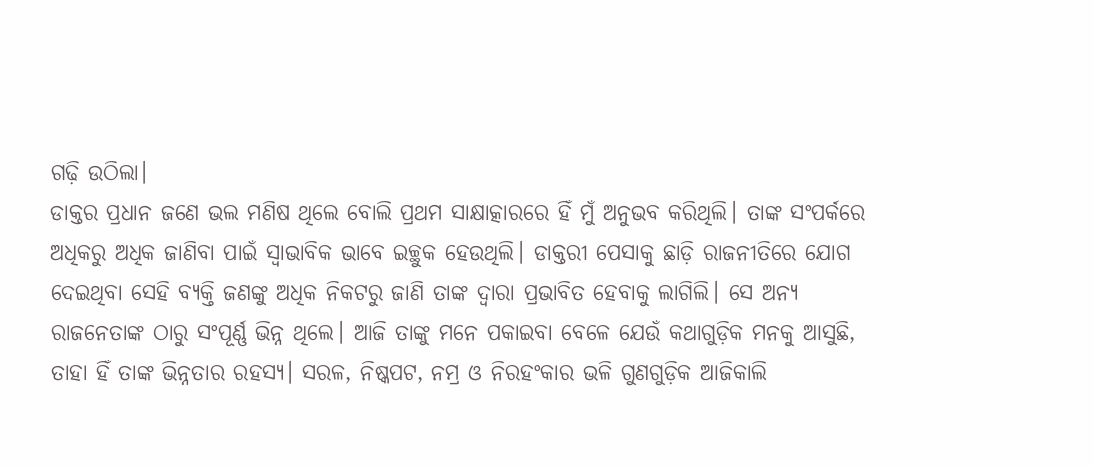ଗଢ଼ି ଉଠିଲା।
ଡାକ୍ତର ପ୍ରଧାନ ଜଣେ ଭଲ ମଣିଷ ଥିଲେ ବୋଲି ପ୍ରଥମ ସାକ୍ଷାତ୍କାରରେ ହିଁ ମୁଁ ଅନୁଭବ କରିଥିଲି। ତାଙ୍କ ସଂପର୍କରେ ଅଧିକରୁ ଅଧିକ ଜାଣିବା ପାଇଁ ସ୍ବାଭାବିକ ଭାବେ ଇଚ୍ଛୁକ ହେଉଥିଲି। ଡାକ୍ତରୀ ପେସାକୁ ଛାଡ଼ି ରାଜନୀତିରେ ଯୋଗ ଦେଇଥିବା ସେହି ବ୍ୟକ୍ତି ଜଣଙ୍କୁ ଅଧିକ ନିକଟରୁ ଜାଣି ତାଙ୍କ ଦ୍ବାରା ପ୍ରଭାବିତ ହେବାକୁ ଲାଗିଲି। ସେ ଅନ୍ୟ ରାଜନେତାଙ୍କ ଠାରୁ ସଂପୂର୍ଣ୍ଣ ଭିନ୍ନ ଥିଲେ। ଆଜି ତାଙ୍କୁ ମନେ ପକାଇବା ବେଳେ ଯେଉଁ କଥାଗୁଡ଼ିକ ମନକୁ ଆସୁଛି, ତାହା ହିଁ ତାଙ୍କ ଭିନ୍ନତାର ରହସ୍ୟ। ସରଳ, ନିଷ୍କପଟ, ନମ୍ର ଓ ନିରହଂକାର ଭଳି ଗୁଣଗୁଡ଼ିକ ଆଜିକାଲି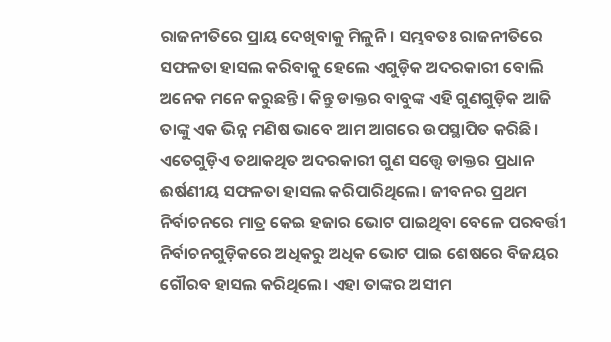ରାଜନୀତିରେ ପ୍ରାୟ ଦେଖିବାକୁ ମିଳୁନି। ସମ୍ଭବତଃ ରାଜନୀତିରେ ସଫଳତା ହାସଲ କରିବାକୁ ହେଲେ ଏଗୁଡ଼ିକ ଅଦରକାରୀ ବୋଲି ଅନେକ ମନେ କରୁଛନ୍ତି। କିନ୍ତୁ ଡାକ୍ତର ବାବୁଙ୍କ ଏହି ଗୁଣଗୁଡ଼ିକ ଆଜି ତାଙ୍କୁ ଏକ ଭିନ୍ନ ମଣିଷ ଭାବେ ଆମ ଆଗରେ ଉପସ୍ଥାପିତ କରିଛି। ଏତେଗୁଡ଼ିଏ ତଥାକଥିତ ଅଦରକାରୀ ଗୁଣ ସତ୍ତ୍ବେ ଡାକ୍ତର ପ୍ରଧାନ ଈର୍ଷଣୀୟ ସଫଳତା ହାସଲ କରିପାରିଥିଲେ। ଜୀବନର ପ୍ରଥମ ନିର୍ବାଚନରେ ମାତ୍ର କେଇ ହଜାର ଭୋଟ ପାଇଥିବା ବେଳେ ପରବର୍ତ୍ତୀ ନିର୍ବାଚନଗୁଡ଼ିକରେ ଅଧିକରୁ ଅଧିକ ଭୋଟ ପାଇ ଶେଷରେ ବିଜୟର ଗୌରବ ହାସଲ କରିଥିଲେ। ଏହା ତାଙ୍କର ଅସୀମ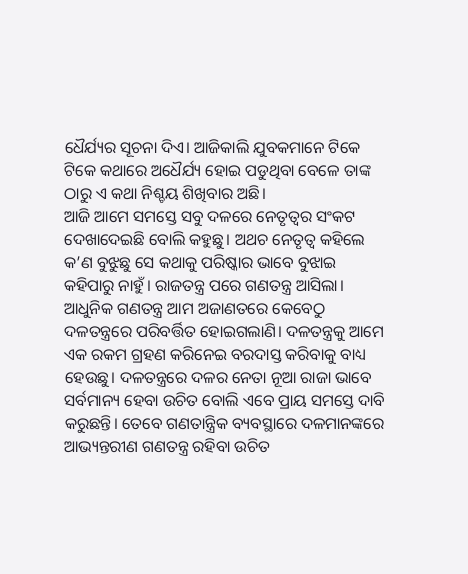ଧୈର୍ଯ୍ୟର ସୂଚନା ଦିଏ। ଆଜିକାଲି ଯୁବକମାନେ ଟିକେ ଟିକେ କଥାରେ ଅଧୈର୍ଯ୍ୟ ହୋଇ ପଡୁଥିବା ବେଳେ ତାଙ୍କ ଠାରୁ ଏ କଥା ନିଶ୍ଚୟ ଶିଖିବାର ଅଛି।
ଆଜି ଆମେ ସମସ୍ତେ ସବୁ ଦଳରେ ନେତୃତ୍ୱର ସଂକଟ ଦେଖାଦେଇଛି ବୋଲି କହୁଛୁ। ଅଥଚ ନେତୃତ୍ବ କହିଲେ କ’ଣ ବୁଝୁଛୁ ସେ କଥାକୁ ପରିଷ୍କାର ଭାବେ ବୁଝାଇ କହିପାରୁ ନାହୁଁ। ରାଜତନ୍ତ୍ର ପରେ ଗଣତନ୍ତ୍ର ଆସିଲା। ଆଧୁନିକ ଗଣତନ୍ତ୍ର ଆମ ଅଜାଣତରେ କେବେଠୁ ଦଳତନ୍ତ୍ରରେ ପରିବର୍ତ୍ତିତ ହୋଇଗଲାଣି। ଦଳତନ୍ତ୍ରକୁ ଆମେ ଏକ ରକମ ଗ୍ରହଣ କରିନେଇ ବରଦାସ୍ତ କରିବାକୁ ବାଧ୍ୟ ହେଉଛୁ। ଦଳତନ୍ତ୍ରରେ ଦଳର ନେତା ନୂଆ ରାଜା ଭାବେ ସର୍ବମାନ୍ୟ ହେବା ଉଚିତ ବୋଲି ଏବେ ପ୍ରାୟ ସମସ୍ତେ ଦାବି କରୁଛନ୍ତି। ତେବେ ଗଣତାନ୍ତ୍ରିକ ବ୍ୟବସ୍ଥାରେ ଦଳମାନଙ୍କରେ ଆଭ୍ୟନ୍ତରୀଣ ଗଣତନ୍ତ୍ର ରହିବା ଉଚିତ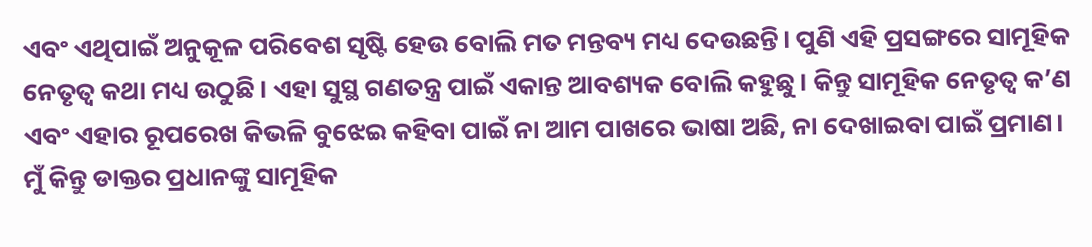ଏବଂ ଏଥିପାଇଁ ଅନୁକୂଳ ପରିବେଶ ସୃଷ୍ଟି ହେଉ ବୋଲି ମତ ମନ୍ତବ୍ୟ ମଧ୍ୟ ଦେଉଛନ୍ତି। ପୁଣି ଏହି ପ୍ରସଙ୍ଗରେ ସାମୂହିକ ନେତୃତ୍ୱ କଥା ମଧ୍ୟ ଉଠୁଛି। ଏହା ସୁସ୍ଥ ଗଣତନ୍ତ୍ର ପାଇଁ ଏକାନ୍ତ ଆବଶ୍ୟକ ବୋଲି କହୁଛୁ। କିନ୍ତୁ ସାମୂହିକ ନେତୃତ୍ବ କ’ଣ ଏବଂ ଏହାର ରୂପରେଖ କିଭଳି ବୁଝେଇ କହିବା ପାଇଁ ନା ଆମ ପାଖରେ ଭାଷା ଅଛି, ନା ଦେଖାଇବା ପାଇଁ ପ୍ରମାଣ।
ମୁଁ କିନ୍ତୁ ଡାକ୍ତର ପ୍ରଧାନଙ୍କୁ ସାମୂହିକ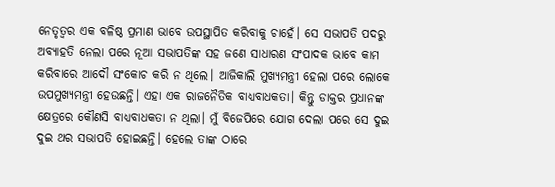ନେତୃତ୍ୱର ଏକ ବଳିଷ୍ଠ ପ୍ରମାଣ ଭାବେ ଉପସ୍ଥାପିତ କରିବାକୁ ଚାହେଁ। ସେ ସଭାପତି ପଦରୁ ଅବ୍ୟାହତି ନେଲା ପରେ ନୂଆ ସଭାପତିଙ୍କ ସହ ଜଣେ ସାଧାରଣ ସଂପାଦକ ଭାବେ କାମ କରିବାରେ ଆଦୌ ସଂକୋଚ କରି ନ ଥିଲେ। ଆଜିକାଲି ମୁଖ୍ୟମନ୍ତ୍ରୀ ହେଲା ପରେ ଲୋକେ ଉପମୁଖ୍ୟମନ୍ତ୍ରୀ ହେଉଛନ୍ତି। ଏହା ଏକ ରାଜନୈତିକ ବାଧ୍ୟବାଧକତା। କିନ୍ତୁ ଡାକ୍ତର ପ୍ରଧାନଙ୍କ କ୍ଷେତ୍ରରେ କୌଣସି ବାଧ୍ୟବାଧକତା ନ ଥିଲା। ମୁଁ ବିଜେପିରେ ଯୋଗ ଦେଲା ପରେ ସେ ଦୁଇ ଦୁଇ ଥର ସଭାପତି ହୋଇଛନ୍ତି। ହେଲେ ତାଙ୍କ ଠାରେ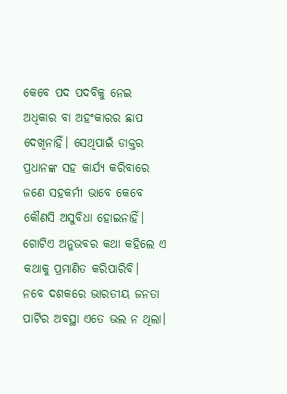କେବେ ପଦ ପଦବିକୁ ନେଇ ଅଧିକାର ବା ଅହଂକାରର ଛାପ ଦେଖିନାହିଁ। ସେଥିପାଇଁ ଡାକ୍ତର ପ୍ରଧାନଙ୍କ ସହ କାର୍ଯ୍ୟ କରିବାରେ ଜଣେ ସହକର୍ମୀ ଭାବେ କେବେ କୌଣସି ଅସୁବିଧା ହୋଇନାହିଁ। ଗୋଟିଏ ଅନୁଭବର କଥା କହିଲେ ଏ କଥାକୁ ପ୍ରମାଣିତ କରିପାରିବି।
ନବେ ଦଶକରେ ଭାରତୀୟ ଜନତା ପାର୍ଟିର ଅବସ୍ଥା ଏତେ ଭଲ ନ ଥିଲା।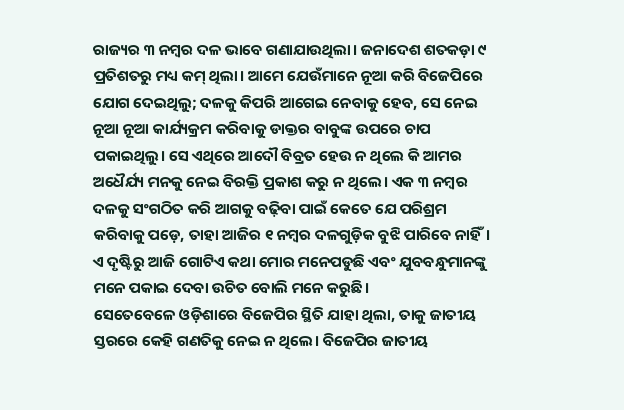ରାଜ୍ୟର ୩ ନମ୍ବର ଦଳ ଭାବେ ଗଣାଯାଉଥିଲା। ଜନାଦେଶ ଶତକଡ଼ା ୯ ପ୍ରତିଶତରୁ ମଧ୍ୟ କମ୍ ଥିଲା। ଆମେ ଯେଉଁମାନେ ନୂଆ କରି ବିଜେପିରେ ଯୋଗ ଦେଇଥିଲୁ; ଦଳକୁ କିପରି ଆଗେଇ ନେବାକୁ ହେବ, ସେ ନେଇ ନୂଆ ନୂଆ କାର୍ଯ୍ୟକ୍ରମ କରିବାକୁ ଡାକ୍ତର ବାବୁଙ୍କ ଉପରେ ଚାପ ପକାଇଥିଲୁ। ସେ ଏଥିରେ ଆଦୌ ବିବ୍ରତ ହେଉ ନ ଥିଲେ କି ଆମର ଅଧୈର୍ଯ୍ୟ ମନକୁ ନେଇ ବିରକ୍ତି ପ୍ରକାଶ କରୁ ନ ଥିଲେ। ଏକ ୩ ନମ୍ବର ଦଳକୁ ସଂଗଠିତ କରି ଆଗକୁ ବଢ଼ିବା ପାଇଁ କେତେ ଯେ ପରିଶ୍ରମ କରିବାକୁ ପଡ଼େ, ତାହା ଆଜିର ୧ ନମ୍ବର ଦଳଗୁଡ଼ିକ ବୁଝି ପାରିବେ ନାହିଁ। ଏ ଦୃଷ୍ଟିରୁ ଆଜି ଗୋଟିଏ କଥା ମୋର ମନେପଡୁଛି ଏବଂ ଯୁବବନ୍ଧୁମାନଙ୍କୁ ମନେ ପକାଇ ଦେବା ଉଚିତ ବୋଲି ମନେ କରୁଛି।
ସେତେବେଳେ ଓଡ଼ିଶାରେ ବିଜେପିର ସ୍ଥିତି ଯାହା ଥିଲା, ତାକୁ ଜାତୀୟ ସ୍ତରରେ କେହି ଗଣତିକୁ ନେଇ ନ ଥିଲେ। ବିଜେପିର ଜାତୀୟ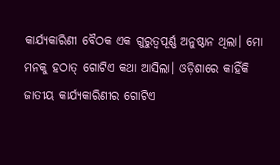କାର୍ଯ୍ୟକାରିଣୀ ବୈଠକ ଏକ ଗୁରୁତ୍ବପୂର୍ଣ୍ଣ ଅନୁଷ୍ଠାନ ଥିଲା। ମୋ ମନକୁ ହଠାତ୍ ଗୋଟିଏ କଥା ଆସିଲା। ଓଡ଼ିଶାରେ କାହିଁକି ଜାତୀୟ କାର୍ଯ୍ୟକାରିଣୀର ଗୋଟିଏ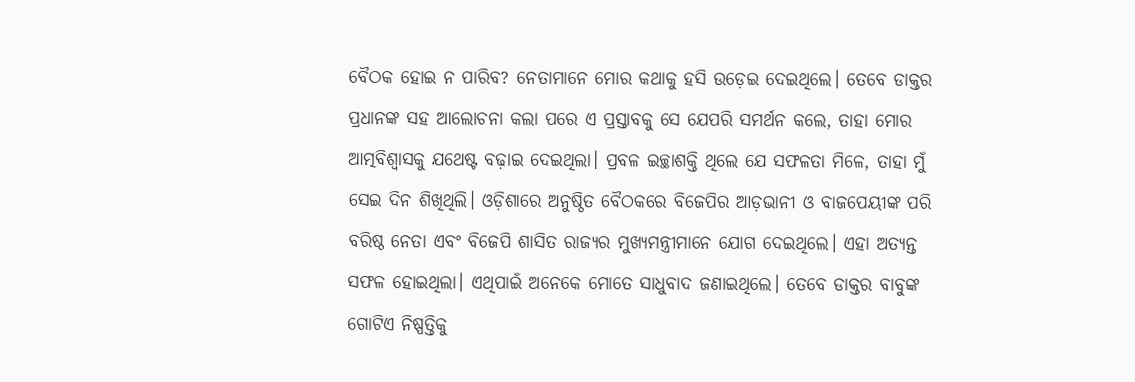ବୈଠକ ହୋଇ ନ ପାରିବ? ନେତାମାନେ ମୋର କଥାକୁ ହସି ଉଡ଼େଇ ଦେଇଥିଲେ। ତେବେ ଡାକ୍ତର ପ୍ରଧାନଙ୍କ ସହ ଆଲୋଚନା କଲା ପରେ ଏ ପ୍ରସ୍ତାବକୁ ସେ ଯେପରି ସମର୍ଥନ କଲେ, ତାହା ମୋର ଆତ୍ମବିଶ୍ବାସକୁ ଯଥେଷ୍ଟ ବଢ଼ାଇ ଦେଇଥିଲା। ପ୍ରବଳ ଇଚ୍ଛାଶକ୍ତି ଥିଲେ ଯେ ସଫଳତା ମିଳେ, ତାହା ମୁଁ ସେଇ ଦିନ ଶିଖିଥିଲି। ଓଡ଼ିଶାରେ ଅନୁଷ୍ଠିତ ବୈଠକରେ ବିଜେପିର ଆଡ଼ଭାନୀ ଓ ବାଜପେୟୀଙ୍କ ପରି ବରିଷ୍ଠ ନେତା ଏବଂ ବିଜେପି ଶାସିତ ରାଜ୍ୟର ମୁଖ୍ୟମନ୍ତ୍ରୀମାନେ ଯୋଗ ଦେଇଥିଲେ। ଏହା ଅତ୍ୟନ୍ତ ସଫଳ ହୋଇଥିଲା। ଏଥିପାଇଁ ଅନେକେ ମୋତେ ସାଧୁବାଦ ଜଣାଇଥିଲେ। ତେବେ ଡାକ୍ତର ବାବୁଙ୍କ ଗୋଟିଏ ନିଷ୍ପତ୍ତିକୁ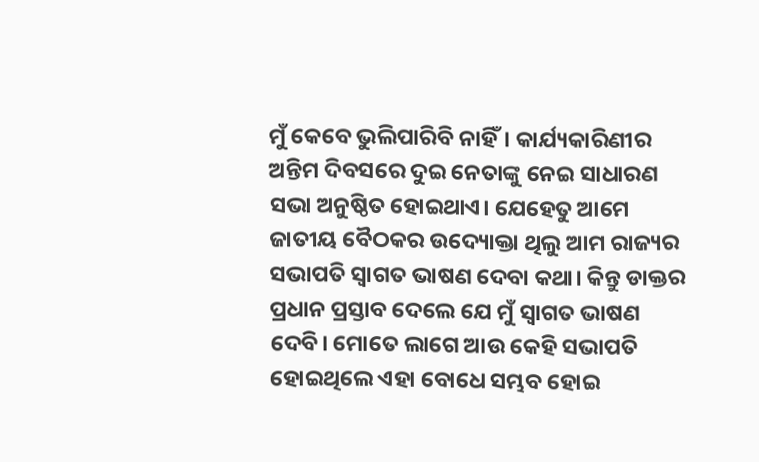ମୁଁ କେବେ ଭୁଲିପାରିବି ନାହିଁ। କାର୍ଯ୍ୟକାରିଣୀର ଅନ୍ତିମ ଦିବସରେ ଦୁଇ ନେତାଙ୍କୁ ନେଇ ସାଧାରଣ ସଭା ଅନୁଷ୍ଠିତ ହୋଇଥାଏ। ଯେହେତୁ ଆମେ ଜାତୀୟ ବୈଠକର ଉଦ୍ୟୋକ୍ତା ଥିଲୁ ଆମ ରାଜ୍ୟର ସଭାପତି ସ୍ୱାଗତ ଭାଷଣ ଦେବା କଥା। କିନ୍ତୁ ଡାକ୍ତର ପ୍ରଧାନ ପ୍ରସ୍ତାବ ଦେଲେ ଯେ ମୁଁ ସ୍ୱାଗତ ଭାଷଣ ଦେବି। ମୋତେ ଲାଗେ ଆଉ କେହି ସଭାପତି ହୋଇଥିଲେ ଏହା ବୋଧେ ସମ୍ଭବ ହୋଇ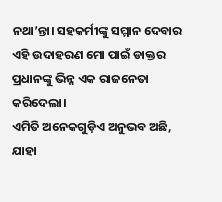ନଥା’ନ୍ତା। ସହକର୍ମୀଙ୍କୁ ସମ୍ମାନ ଦେବାର ଏହି ଉଦାହରଣ ମୋ ପାଇଁ ଡାକ୍ତର ପ୍ରଧାନଙ୍କୁ ଭିନ୍ନ ଏକ ରାଜନେତା କରିଦେଲା।
ଏମିତି ଅନେକଗୁଡ଼ିଏ ଅନୁଭବ ଅଛି, ଯାହା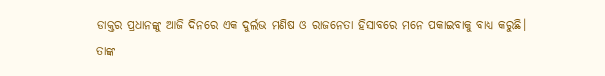ଡାକ୍ତର ପ୍ରଧାନଙ୍କୁ ଆଜି ଦିନରେ ଏକ ଦୁର୍ଲଭ ମଣିଷ ଓ ରାଜନେତା ହିସାବରେ ମନେ ପକାଇବାକୁ ବାଧ୍ୟ କରୁଛି।
ତାଙ୍କ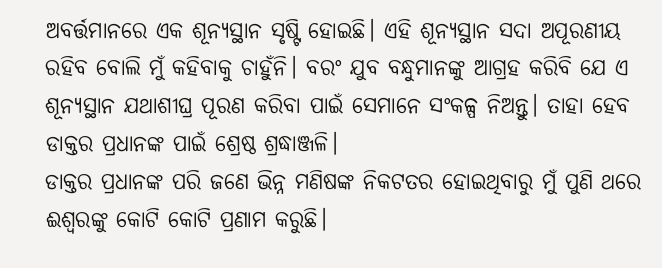ଅବର୍ତ୍ତମାନରେ ଏକ ଶୂନ୍ୟସ୍ଥାନ ସୃଷ୍ଟି ହୋଇଛି। ଏହି ଶୂନ୍ୟସ୍ଥାନ ସଦା ଅପୂରଣୀୟ ରହିବ ବୋଲି ମୁଁ କହିବାକୁ ଚାହୁଁନି। ବରଂ ଯୁବ ବନ୍ଧୁମାନଙ୍କୁ ଆଗ୍ରହ କରିବି ଯେ ଏ ଶୂନ୍ୟସ୍ଥାନ ଯଥାଶୀଘ୍ର ପୂରଣ କରିବା ପାଇଁ ସେମାନେ ସଂକଳ୍ପ ନିଅନ୍ତୁ। ତାହା ହେବ ଡାକ୍ତର ପ୍ରଧାନଙ୍କ ପାଇଁ ଶ୍ରେଷ୍ଠ ଶ୍ରଦ୍ଧାଞ୍ଜଳି।
ଡାକ୍ତର ପ୍ରଧାନଙ୍କ ପରି ଜଣେ ଭିନ୍ନ ମଣିଷଙ୍କ ନିକଟତର ହୋଇଥିବାରୁ ମୁଁ ପୁଣି ଥରେ ଈଶ୍ବରଙ୍କୁ କୋଟି କୋଟି ପ୍ରଣାମ କରୁଛି।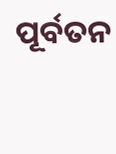ପୂର୍ବତନ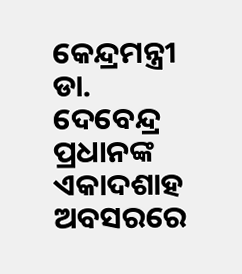କେନ୍ଦ୍ରମନ୍ତ୍ରୀ ଡା. ଦେବେନ୍ଦ୍ର ପ୍ରଧାନଙ୍କ
ଏକାଦଶାହ ଅବସରରେ